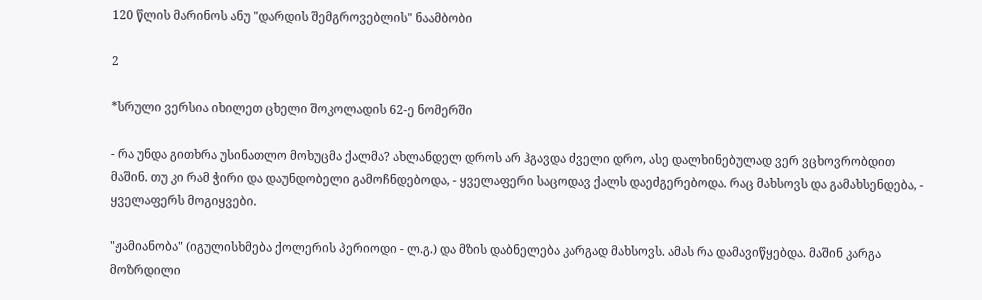120 წლის მარინოს ანუ "დარდის შემგროვებლის" ნაამბობი

2

*სრული ვერსია იხილეთ ცხელი შოკოლადის 62-ე ნომერში

- რა უნდა გითხრა უსინათლო მოხუცმა ქალმა? ახლანდელ დროს არ ჰგავდა ძველი დრო, ასე დალხინებულად ვერ ვცხოვრობდით მაშინ. თუ კი რამ ჭირი და დაუნდობელი გამოჩნდებოდა, - ყველაფერი საცოდავ ქალს დაეძგერებოდა. რაც მახსოვს და გამახსენდება, - ყველაფერს მოგიყვები.

"ჟამიანობა" (იგულისხმება ქოლერის პერიოდი - ლ.გ.) და მზის დაბნელება კარგად მახსოვს. ამას რა დამავიწყებდა. მაშინ კარგა მოზრდილი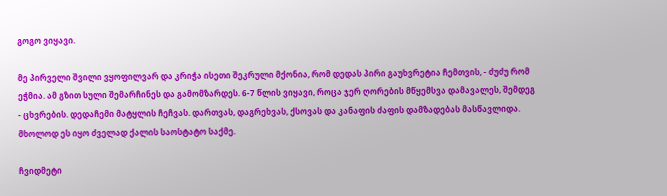გოგო ვიყავი.

მე პირველი შვილი ვყოფილვარ და კრიჭა ისეთი შეკრული მქონია, რომ დედას პირი გაუხვრეტია ჩემთვის, - ძუძუ რომ ეჭმია. ამ გზით სული შემარჩინეს და გამომზარდეს. 6-7 წლის ვიყავი, როცა ჯერ ღორების მწყემსვა დამავალეს, შემდეგ - ცხვრების. დედაჩემი მატყლის ჩეჩვას. დართვას, დაგრეხვას, ქსოვას და კანაფის ძაფის დამზადებას მასწავლიდა. მხოლოდ ეს იყო ძველად ქალის საოსტატო საქმე.

ჩვიდმეტი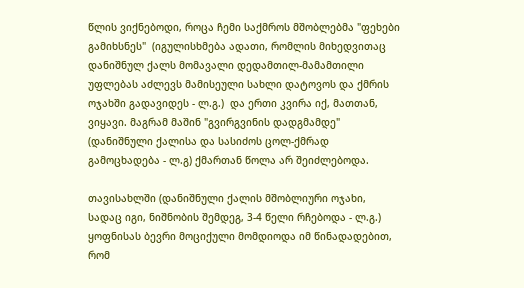წლის ვიქნებოდი, როცა ჩემი საქმროს მშობლებმა "ფეხები გამიხსნეს"  (იგულისხმება ადათი, რომლის მიხედვითაც დანიშნულ ქალს მომავალი დედამთილ-მამამთილი უფლებას აძლევს მამისეული სახლი დატოვოს და ქმრის ოჯახში გადავიდეს - ლ.გ.)  და ერთი კვირა იქ, მათთან, ვიყავი. მაგრამ მაშინ "გვირგვინის დადგმამდე" (დანიშნული ქალისა და სასიძოს ცოლ-ქმრად გამოცხადება - ლ.გ) ქმართან წოლა არ შეიძლებოდა.

თავისახლში (დანიშნული ქალის მშობლიური ოჯახი, სადაც იგი, ნიშნობის შემდეგ, 3-4 წელი რჩებოდა - ლ.გ.) ყოფნისას ბევრი მოციქული მომდიოდა იმ წინადადებით, რომ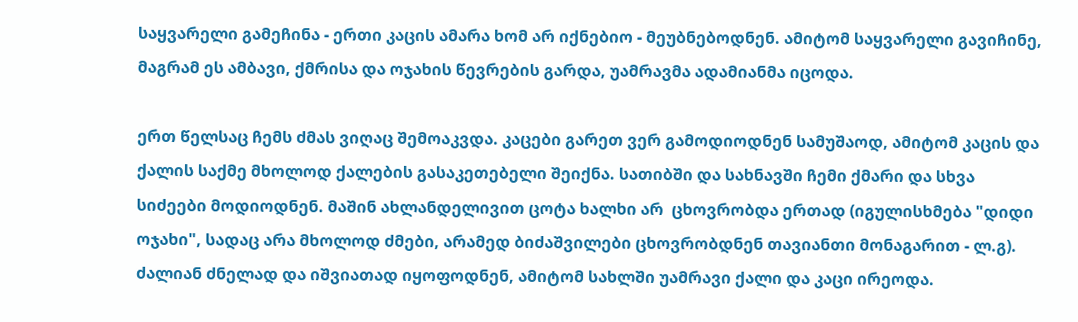საყვარელი გამეჩინა - ერთი კაცის ამარა ხომ არ იქნებიო - მეუბნებოდნენ. ამიტომ საყვარელი გავიჩინე, მაგრამ ეს ამბავი, ქმრისა და ოჯახის წევრების გარდა, უამრავმა ადამიანმა იცოდა.

ერთ წელსაც ჩემს ძმას ვიღაც შემოაკვდა. კაცები გარეთ ვერ გამოდიოდნენ სამუშაოდ, ამიტომ კაცის და ქალის საქმე მხოლოდ ქალების გასაკეთებელი შეიქნა. სათიბში და სახნავში ჩემი ქმარი და სხვა სიძეები მოდიოდნენ. მაშინ ახლანდელივით ცოტა ხალხი არ  ცხოვრობდა ერთად (იგულისხმება "დიდი ოჯახი", სადაც არა მხოლოდ ძმები, არამედ ბიძაშვილები ცხოვრობდნენ თავიანთი მონაგარით - ლ.გ). ძალიან ძნელად და იშვიათად იყოფოდნენ, ამიტომ სახლში უამრავი ქალი და კაცი ირეოდა.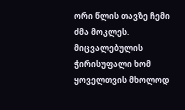ორი წლის თავზე ჩემი ძმა მოკლეს. მიცვალებულის ჭირისუფალი ხომ ყოველთვის მხოლოდ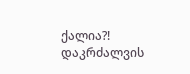ქალია?! დაკრძალვის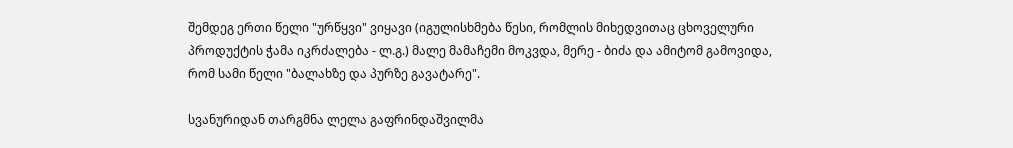შემდეგ ერთი წელი "ურწყვი" ვიყავი (იგულისხმება წესი, რომლის მიხედვითაც ცხოველური პროდუქტის ჭამა იკრძალება - ლ.გ.) მალე მამაჩემი მოკვდა, მერე - ბიძა და ამიტომ გამოვიდა, რომ სამი წელი "ბალახზე და პურზე გავატარე".

სვანურიდან თარგმნა ლელა გაფრინდაშვილმა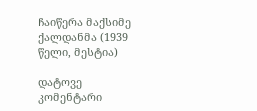ჩაიწერა მაქსიმე ქალდანმა (1939 წელი, მესტია)

დატოვე კომენტარი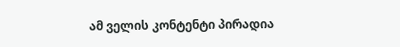ამ ველის კონტენტი პირადია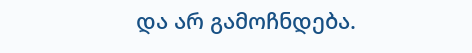და არ გამოჩნდება.